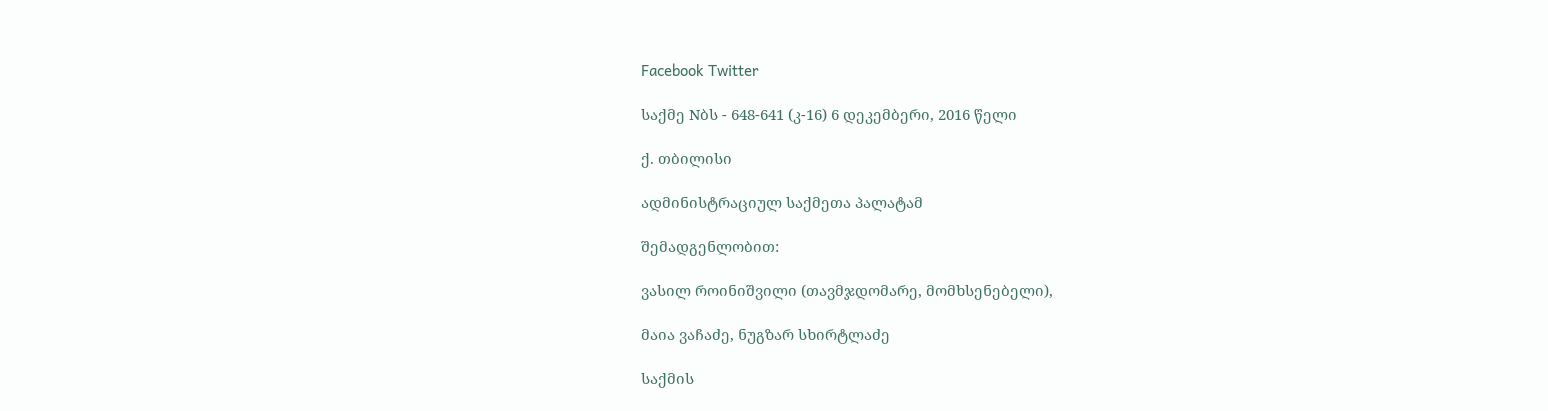Facebook Twitter

საქმე Nბს - 648-641 (კ-16) 6 დეკემბერი, 2016 წელი

ქ. თბილისი

ადმინისტრაციულ საქმეთა პალატამ

შემადგენლობით:

ვასილ როინიშვილი (თავმჯდომარე, მომხსენებელი),

მაია ვაჩაძე, ნუგზარ სხირტლაძე

საქმის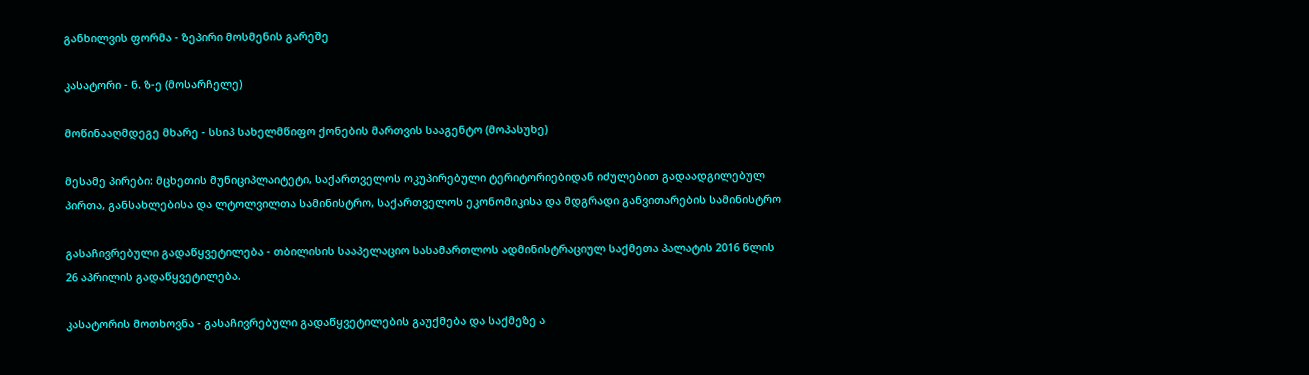განხილვის ფორმა - ზეპირი მოსმენის გარეშე

კასატორი - ნ. ზ-ე (მოსარჩელე)

მოწინააღმდეგე მხარე - სსიპ სახელმწიფო ქონების მართვის სააგენტო (მოპასუხე)

მესამე პირები: მცხეთის მუნიციპლაიტეტი, საქართველოს ოკუპირებული ტერიტორიებიდან იძულებით გადაადგილებულ პირთა, განსახლებისა და ლტოლვილთა სამინისტრო, საქართველოს ეკონომიკისა და მდგრადი განვითარების სამინისტრო

გასაჩივრებული გადაწყვეტილება - თბილისის სააპელაციო სასამართლოს ადმინისტრაციულ საქმეთა პალატის 2016 წლის 26 აპრილის გადაწყვეტილება.

კასატორის მოთხოვნა - გასაჩივრებული გადაწყვეტილების გაუქმება და საქმეზე ა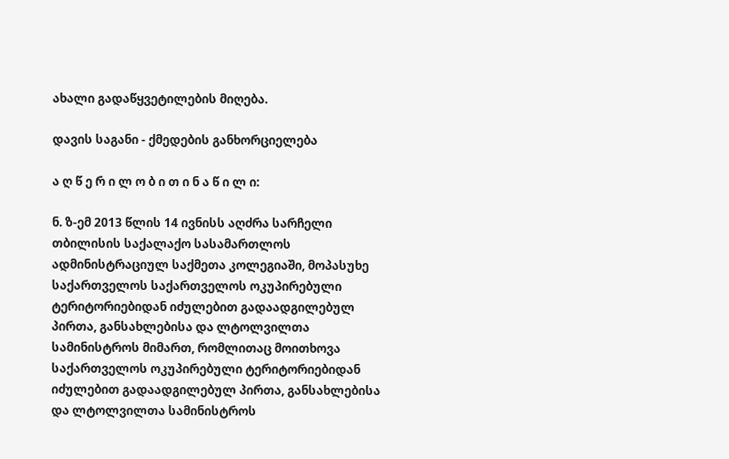ახალი გადაწყვეტილების მიღება.

დავის საგანი - ქმედების განხორციელება

ა ღ წ ე რ ი ლ ო ბ ი თ ი ნ ა წ ი ლ ი:

ნ. ზ-ემ 2013 წლის 14 ივნისს აღძრა სარჩელი თბილისის საქალაქო სასამართლოს ადმინისტრაციულ საქმეთა კოლეგიაში, მოპასუხე საქართველოს საქართველოს ოკუპირებული ტერიტორიებიდან იძულებით გადაადგილებულ პირთა, განსახლებისა და ლტოლვილთა სამინისტროს მიმართ, რომლითაც მოითხოვა საქართველოს ოკუპირებული ტერიტორიებიდან იძულებით გადაადგილებულ პირთა, განსახლებისა და ლტოლვილთა სამინისტროს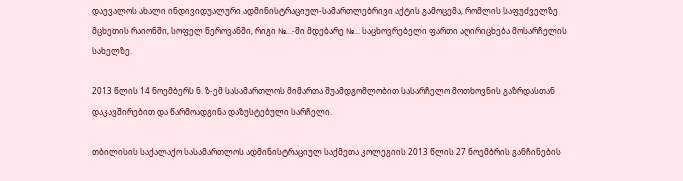დაევალოს ახალი ინდივიდუალური ადმინისტრაციულ-სამართლებრივი აქტის გამოცემა, რომლის საფუძველზე მცხეთის რაიონში, სოფელ წეროვანში, რიგი №...-ში მდებარე №... საცხოვრებელი ფართი აღირიცხება მოსარჩელის სახელზე.

2013 წლის 14 ნოემბერს ნ. ზ-ემ სასამართლოს მიმართა შუამდგომლობით სასარჩელო მოთხოვნის გაზრდასთან დაკავშირებით და წარმოადგინა დაზუსტებული სარჩელი.

თბილისის საქალაქო სასამართლოს ადმინისტრაციულ საქმეთა კოლეგიის 2013 წლის 27 ნოემბრის განჩინების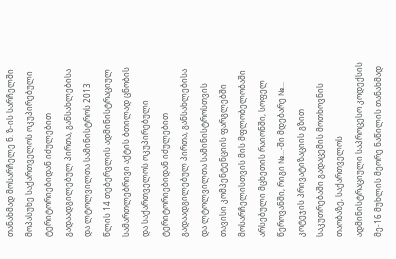თანახმად მოსარჩელე ნ. ზ-ის სარჩელში მოპასუხე საქართველოს ოკუპირებული ტერიტორიებიდან იძულებით გადაადგილებულ პირთა, განსახლებისა და ლტოლვილთა სამინისტროს 2013 წლის 14 თებერვლის ადმინისტრაციულ სამართლებრივი აქტის ბთილად ცნობის და საქართველოს ოკუპირებული ტერიტორიებიდან იძულებით გადაადგილებულ პირთა, განსახლებისა და ლტოლვილთა სამინისტროსთვის თავისი კომპენტენციის ფარგლებში მოსარჩელისთვის მის მფლობელობაში არსებული მცხეთის რაიონში, სოფელ წეროვანში, რიგი №...-ში მდებარე №... კოტეჯის პრივატიზაციის გზით საკუთრებაში გადაცემის მოთხოვნის თაობაზე, საქართველოს ადმინისტრაციული საპროცესო კოდექსის მე-16 მუხლის მეორე ნაწილის თანახმად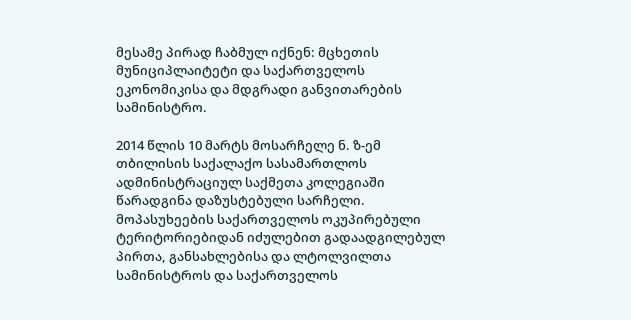მესამე პირად ჩაბმულ იქნენ: მცხეთის მუნიციპლაიტეტი და საქართველოს ეკონომიკისა და მდგრადი განვითარების სამინისტრო.

2014 წლის 10 მარტს მოსარჩელე ნ. ზ-ემ თბილისის საქალაქო სასამართლოს ადმინისტრაციულ საქმეთა კოლეგიაში წარადგინა დაზუსტებული სარჩელი. მოპასუხეების საქართველოს ოკუპირებული ტერიტორიებიდან იძულებით გადაადგილებულ პირთა, განსახლებისა და ლტოლვილთა სამინისტროს და საქართველოს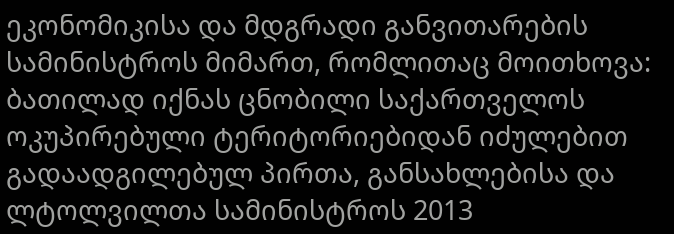ეკონომიკისა და მდგრადი განვითარების სამინისტროს მიმართ, რომლითაც მოითხოვა: ბათილად იქნას ცნობილი საქართველოს ოკუპირებული ტერიტორიებიდან იძულებით გადაადგილებულ პირთა, განსახლებისა და ლტოლვილთა სამინისტროს 2013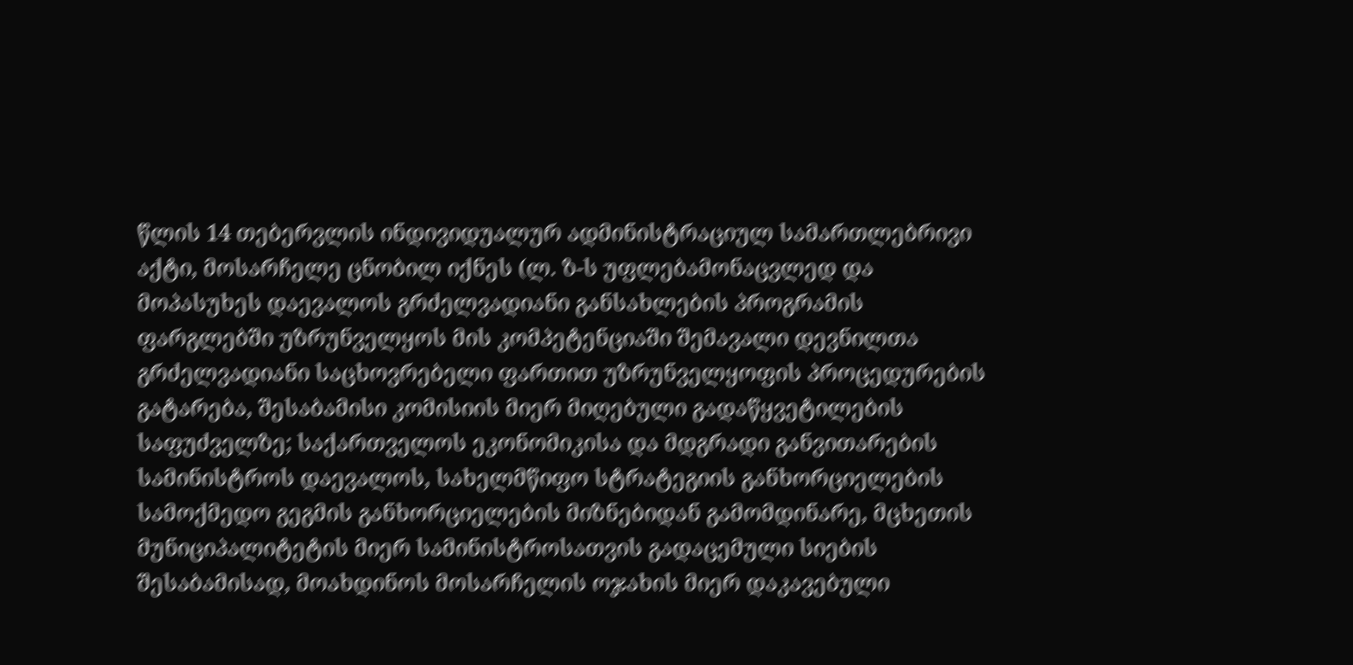წლის 14 თებერვლის ინდივიდუალურ ადმინისტრაციულ სამართლებრივი აქტი, მოსარჩელე ცნობილ იქნეს (ლ. ზ-ს უფლებამონაცვლედ და მოპასუხეს დაევალოს გრძელვადიანი განსახლების პროგრამის ფარგლებში უზრუნველყოს მის კომპეტენციაში შემავალი დევნილთა გრძელვადიანი საცხოვრებელი ფართით უზრუნველყოფის პროცედურების გატარება, შესაბამისი კომისიის მიერ მიღებული გადაწყვეტილების საფუძველზე; საქართველოს ეკონომიკისა და მდგრადი განვითარების სამინისტროს დაევალოს, სახელმწიფო სტრატეგიის განხორციელების სამოქმედო გეგმის განხორციელების მიზნებიდან გამომდინარე, მცხეთის მუნიციპალიტეტის მიერ სამინისტროსათვის გადაცემული სიების შესაბამისად, მოახდინოს მოსარჩელის ოჯახის მიერ დაკავებული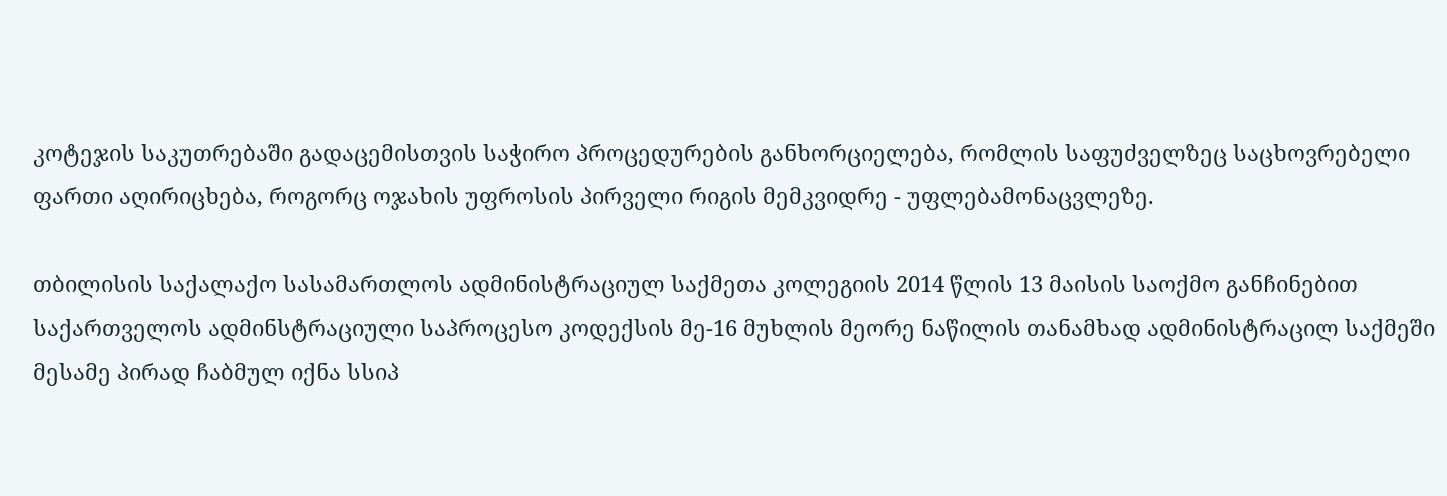კოტეჯის საკუთრებაში გადაცემისთვის საჭირო პროცედურების განხორციელება, რომლის საფუძველზეც საცხოვრებელი ფართი აღირიცხება, როგორც ოჯახის უფროსის პირველი რიგის მემკვიდრე - უფლებამონაცვლეზე.

თბილისის საქალაქო სასამართლოს ადმინისტრაციულ საქმეთა კოლეგიის 2014 წლის 13 მაისის საოქმო განჩინებით საქართველოს ადმინსტრაციული საპროცესო კოდექსის მე-16 მუხლის მეორე ნაწილის თანამხად ადმინისტრაცილ საქმეში მესამე პირად ჩაბმულ იქნა სსიპ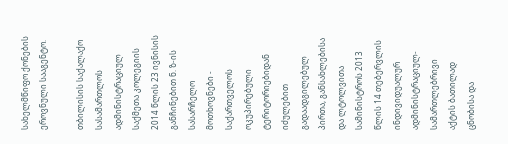სახელმწიფო ქონების ეროვნული სააგენტო.

თბილისის საქალაქო სასამართლოს ადმინისტრაციულ საქმეთა კოლეგიის 2014 წლის 23 ივნისის განჩინებით ნ. ზ-ის სასარჩელო მოთხოვნები - საქართველოს ოკუპირებული ტერიტორიებიდან იძულებით გადაადგილებულ პირთა, განსახლებისა და ლტოლვითა სამინისტროს 2013 წლის 14 თებერვლის ინდივიდუალურ ადმინისტრაციულ-სამართლებრივი აქტის ბათილად ცნობისა და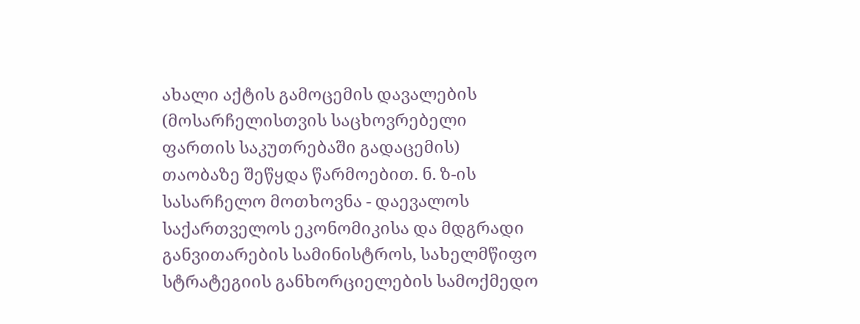ახალი აქტის გამოცემის დავალების (მოსარჩელისთვის საცხოვრებელი ფართის საკუთრებაში გადაცემის) თაობაზე შეწყდა წარმოებით. ნ. ზ-ის სასარჩელო მოთხოვნა - დაევალოს საქართველოს ეკონომიკისა და მდგრადი განვითარების სამინისტროს, სახელმწიფო სტრატეგიის განხორციელების სამოქმედო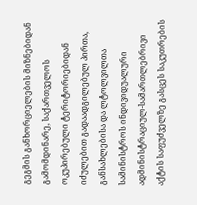გეგმის განხორციელების მიზნებიდან გამომდინარე, საქართველოს ოკუპირებული ტერიტორიებიდან იძულებით გადაადგილებულ პირთა, განსახლებისა და ლტოლვილთა სამინისტროს ინდივიდუალური ადმინისტრაციულ-სამართლებრივი აქტის საფუძველზე გასცეს საკუთრების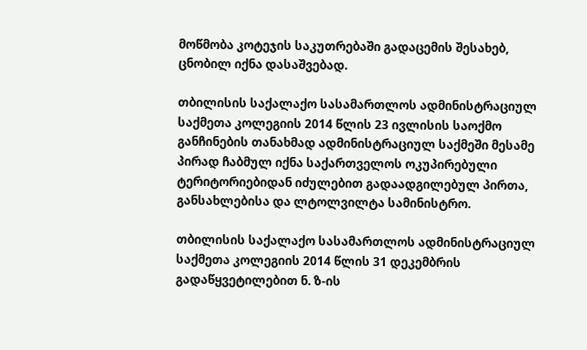მოწმობა კოტეჯის საკუთრებაში გადაცემის შესახებ, ცნობილ იქნა დასაშვებად.

თბილისის საქალაქო სასამართლოს ადმინისტრაციულ საქმეთა კოლეგიის 2014 წლის 23 ივლისის საოქმო განჩინების თანახმად ადმინისტრაციულ საქმეში მესამე პირად ჩაბმულ იქნა საქართველოს ოკუპირებული ტერიტორიებიდან იძულებით გადაადგილებულ პირთა, განსახლებისა და ლტოლვილტა სამინისტრო.

თბილისის საქალაქო სასამართლოს ადმინისტრაციულ საქმეთა კოლეგიის 2014 წლის 31 დეკემბრის გადაწყვეტილებით ნ. ზ-ის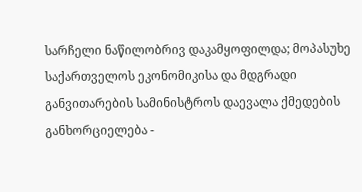სარჩელი ნაწილობრივ დაკამყოფილდა; მოპასუხე საქართველოს ეკონომიკისა და მდგრადი განვითარების სამინისტროს დაევალა ქმედების განხორციელება -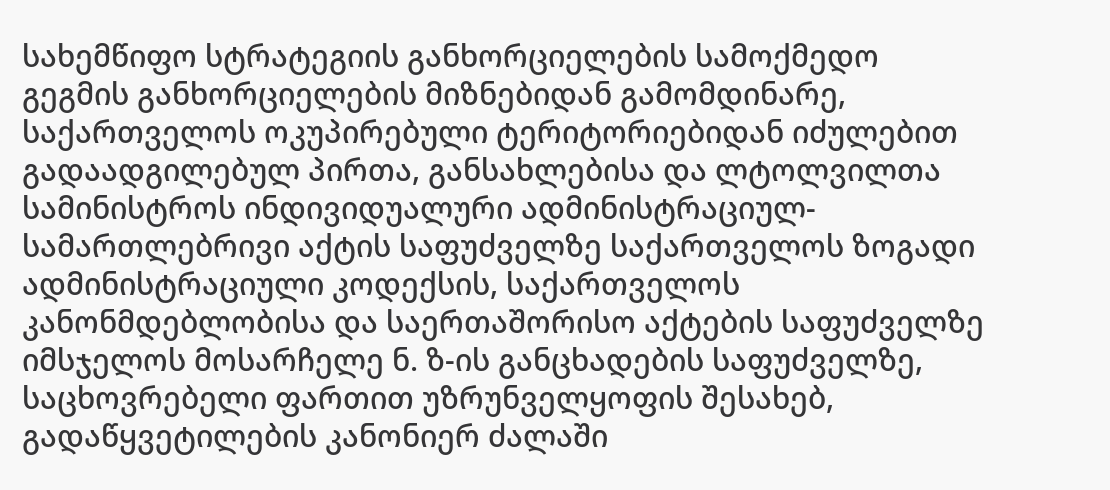სახემწიფო სტრატეგიის განხორციელების სამოქმედო გეგმის განხორციელების მიზნებიდან გამომდინარე, საქართველოს ოკუპირებული ტერიტორიებიდან იძულებით გადაადგილებულ პირთა, განსახლებისა და ლტოლვილთა სამინისტროს ინდივიდუალური ადმინისტრაციულ-სამართლებრივი აქტის საფუძველზე საქართველოს ზოგადი ადმინისტრაციული კოდექსის, საქართველოს კანონმდებლობისა და საერთაშორისო აქტების საფუძველზე იმსჯელოს მოსარჩელე ნ. ზ-ის განცხადების საფუძველზე, საცხოვრებელი ფართით უზრუნველყოფის შესახებ, გადაწყვეტილების კანონიერ ძალაში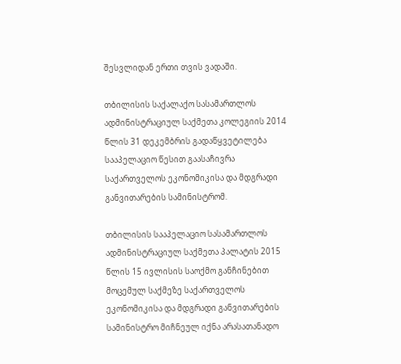შესვლიდან ერთი თვის ვადაში.

თბილისის საქალაქო სასამართლოს ადმინისტრაციულ საქმეთა კოლეგიის 2014 წლის 31 დეკემბრის გადაწყვეტილება სააპელაციო წესით გაასაჩივრა საქართველოს ეკონომიკისა და მდგრადი განვითარების სამინისტრომ.

თბილისის სააპელაციო სასამართლოს ადმინისტრაციულ საქმეთა პალატის 2015 წლის 15 ივლისის საოქმო განჩინებით მოცემულ საქმეზე საქართველოს ეკონომიკისა და მდგრადი განვითარების სამინისტრო მიჩნეულ იქნა არასათანადო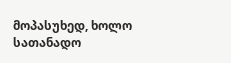მოპასუხედ, ხოლო სათანადო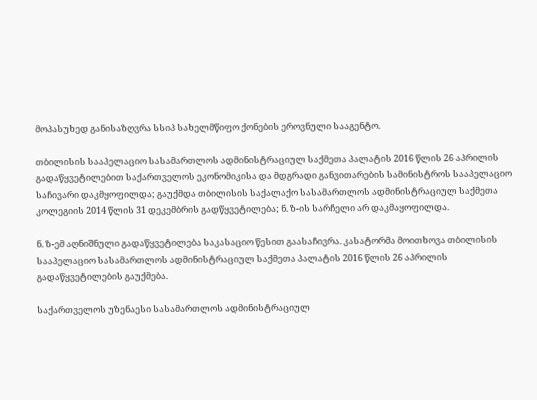მოპასუხედ განისაზღვრა სსიპ სახელმწიფო ქონების ეროვნული სააგენტო.

თბილისის სააპელაციო სასამართლოს ადმინისტრაციულ საქმეთა პალატის 2016 წლის 26 აპრილის გადაწყვეტილებით საქართველოს ეკონომიკისა და მდგრადი განვითარების სამინისტროს სააპელაციო საჩივარი დაკმყოფილდა; გაუქმდა თბილისის საქალაქო სასამართლოს ადმინისტრაციულ საქმეთა კოლეგიის 2014 წლის 31 დეკემბრის გადწყვეტილება; ნ. ზ-ის სარჩელი არ დაკმაყოფილდა.

ნ. ზ-ემ აღნიშნული გადაწყვეტილება საკასაციო წესით გაასაჩივრა. კასატორმა მოითხოვა თბილისის სააპელაციო სასამართლოს ადმინისტრაციულ საქმეთა პალატის 2016 წლის 26 აპრილის გადაწყვეტილების გაუქმება.

საქართველოს უზენაესი სასამართლოს ადმინისტრაციულ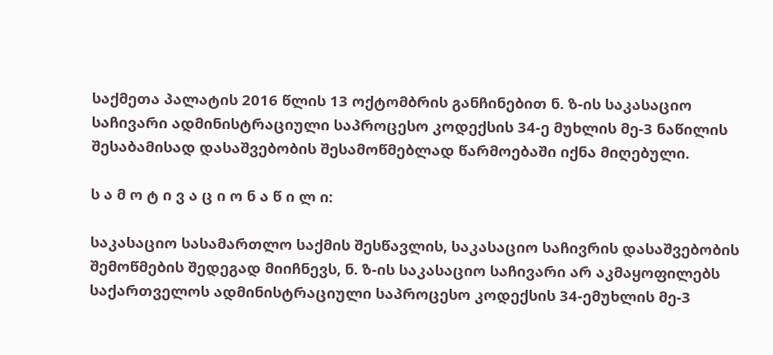საქმეთა პალატის 2016 წლის 13 ოქტომბრის განჩინებით ნ. ზ-ის საკასაციო საჩივარი ადმინისტრაციული საპროცესო კოდექსის 34-ე მუხლის მე-3 ნაწილის შესაბამისად დასაშვებობის შესამოწმებლად წარმოებაში იქნა მიღებული.

ს ა მ ო ტ ი ვ ა ც ი ო ნ ა წ ი ლ ი:

საკასაციო სასამართლო საქმის შესწავლის, საკასაციო საჩივრის დასაშვებობის შემოწმების შედეგად მიიჩნევს, ნ. ზ-ის საკასაციო საჩივარი არ აკმაყოფილებს საქართველოს ადმინისტრაციული საპროცესო კოდექსის 34-ემუხლის მე-3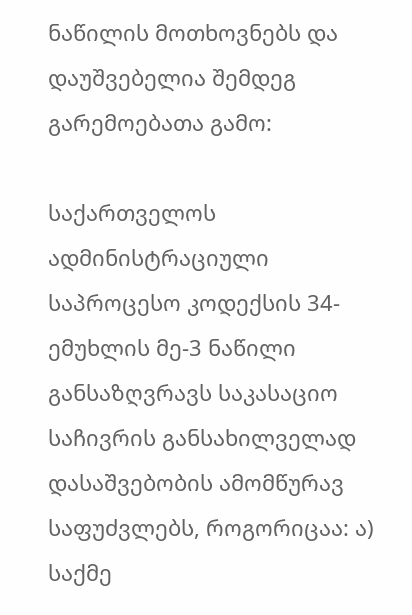ნაწილის მოთხოვნებს და დაუშვებელია შემდეგ გარემოებათა გამო:

საქართველოს ადმინისტრაციული საპროცესო კოდექსის 34-ემუხლის მე-3 ნაწილი განსაზღვრავს საკასაციო საჩივრის განსახილველად დასაშვებობის ამომწურავ საფუძვლებს, როგორიცაა: ა) საქმე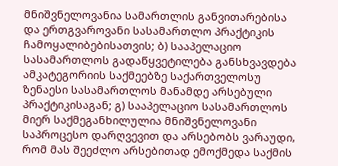მნიშვნელოვანია სამართლის განვითარებისა და ერთგვაროვანი სასამართლო პრაქტიკის ჩამოყალიბებისათვის; ბ) სააპელაციო სასამართლოს გადაწყვეტილება განსხვავდება ამკატეგორიის საქმეებზე საქართველოსუ ზენაესი სასამართლოს მანამდე არსებული პრაქტიკისაგან; გ) სააპელაციო სასამართლოს მიერ საქმეგანხილულია მნიშვნელოვანი საპროცესო დარღვევით და არსებობს ვარაუდი, რომ მას შეეძლო არსებითად ემოქმედა საქმის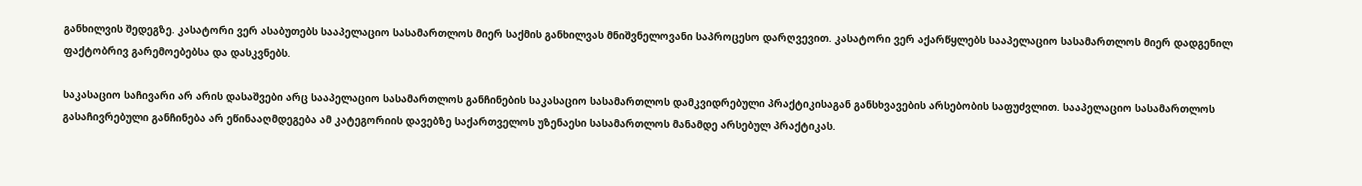განხილვის შედეგზე. კასატორი ვერ ასაბუთებს სააპელაციო სასამართლოს მიერ საქმის განხილვას მნიშვნელოვანი საპროცესო დარღვევით. კასატორი ვერ აქარწყლებს სააპელაციო სასამართლოს მიერ დადგენილ ფაქტობრივ გარემოებებსა და დასკვნებს.

საკასაციო საჩივარი არ არის დასაშვები არც სააპელაციო სასამართლოს განჩინების საკასაციო სასამართლოს დამკვიდრებული პრაქტიკისაგან განსხვავების არსებობის საფუძვლით. სააპელაციო სასამართლოს გასაჩივრებული განჩინება არ ეწინააღმდეგება ამ კატეგორიის დავებზე საქართველოს უზენაესი სასამართლოს მანამდე არსებულ პრაქტიკას.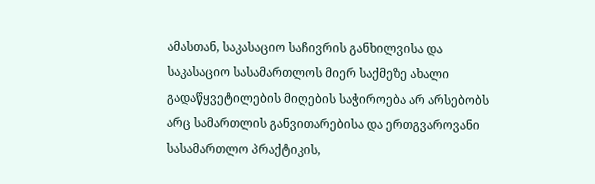ამასთან, საკასაციო საჩივრის განხილვისა და საკასაციო სასამართლოს მიერ საქმეზე ახალი გადაწყვეტილების მიღების საჭიროება არ არსებობს არც სამართლის განვითარებისა და ერთგვაროვანი სასამართლო პრაქტიკის,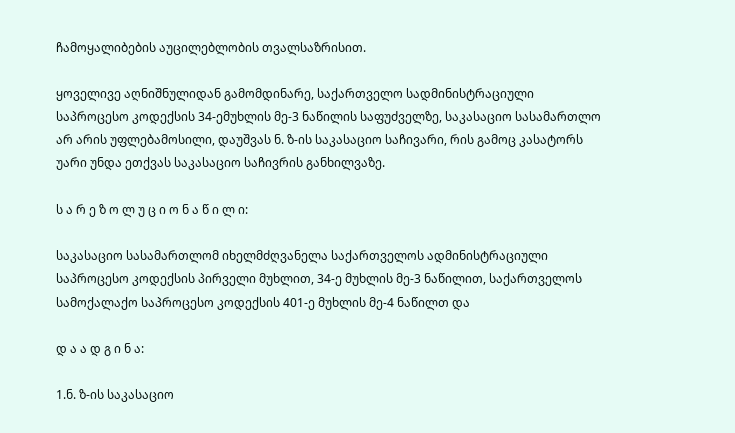ჩამოყალიბების აუცილებლობის თვალსაზრისით.

ყოველივე აღნიშნულიდან გამომდინარე, საქართველო სადმინისტრაციული საპროცესო კოდექსის 34-ემუხლის მე-3 ნაწილის საფუძველზე, საკასაციო სასამართლო არ არის უფლებამოსილი, დაუშვას ნ. ზ-ის საკასაციო საჩივარი, რის გამოც კასატორს უარი უნდა ეთქვას საკასაციო საჩივრის განხილვაზე.

ს ა რ ე ზ ო ლ უ ც ი ო ნ ა წ ი ლ ი:

საკასაციო სასამართლომ იხელმძღვანელა საქართველოს ადმინისტრაციული საპროცესო კოდექსის პირველი მუხლით, 34-ე მუხლის მე-3 ნაწილით, საქართველოს სამოქალაქო საპროცესო კოდექსის 401-ე მუხლის მე-4 ნაწილთ და

დ ა ა დ გ ი ნ ა:

1.ნ. ზ-ის საკასაციო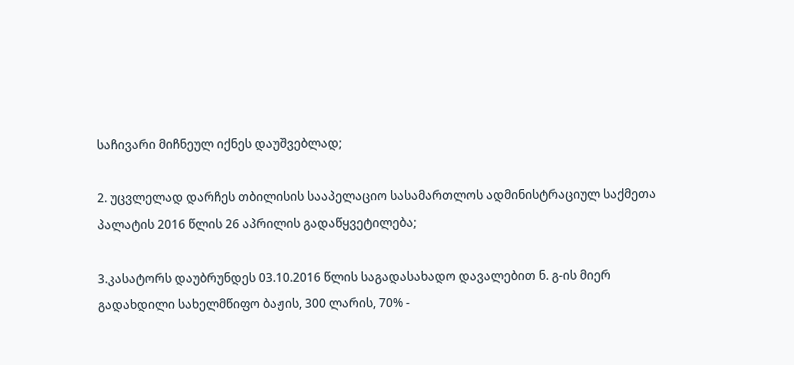საჩივარი მიჩნეულ იქნეს დაუშვებლად;

2. უცვლელად დარჩეს თბილისის სააპელაციო სასამართლოს ადმინისტრაციულ საქმეთა პალატის 2016 წლის 26 აპრილის გადაწყვეტილება;

3.კასატორს დაუბრუნდეს 03.10.2016 წლის საგადასახადო დავალებით ნ. გ-ის მიერ გადახდილი სახელმწიფო ბაჟის, 300 ლარის, 70% -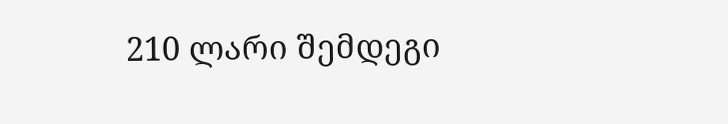210 ლარი შემდეგი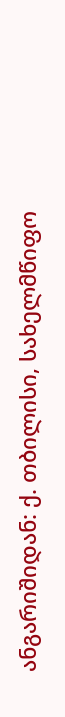ანგარიშიდან: ქ. თბილისი, სახელმწიფო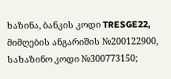ხაზინა, ბანკის კოდი TRESGE22, მიმღების ანგარიშის №200122900, სახაზინო კოდი №300773150;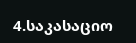4.საკასაციო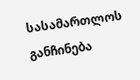სასამართლოს განჩინება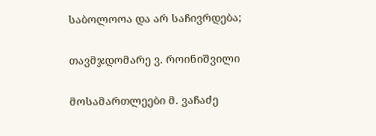საბოლოოა და არ საჩივრდება;

თავმჯდომარე ვ. როინიშვილი

მოსამართლეები მ. ვაჩაძე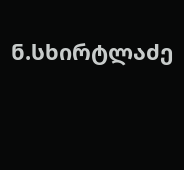ნ.სხირტლაძე